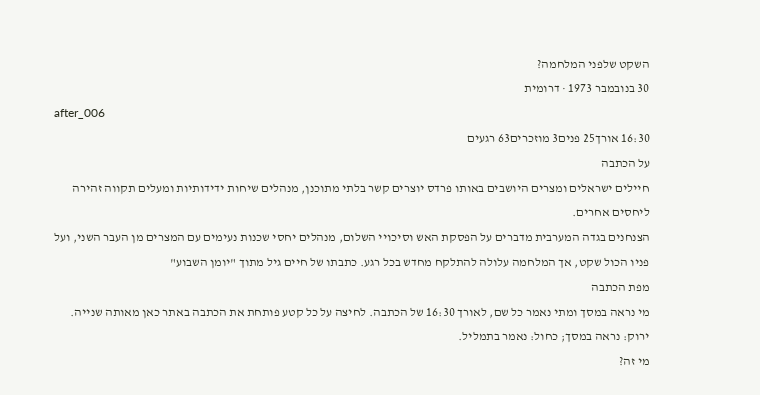השקט שלפני המלחמה?
30 בנובמבר 1973 · דרומית
after_006
16:30 אורך25 פנים3 מוזכרים63 רגעים
על הכתבה
חיילים ישראלים ומצרים היושבים באותו פרדס יוצרים קשר בלתי מתוכנן, מנהלים שיחות ידידותיות ומעלים תקווה זהירה ליחסים אחרים.
הצנחנים בגדה המערבית מדברים על הפסקת האש וסיכויי השלום, מנהלים יחסי שכנות נעימים עם המצרים מן העבר השני, ועל פניו הכול שקט, אך המלחמה עלולה להתלקח מחדש בכל רגע. כתבתו של חיים גיל מתוך "יומן השבוע"
מפת הכתבה
מי נראה במסך ומתי נאמר כל שם, לאורך 16:30 של הכתבה. לחיצה על כל קטע פותחת את הכתבה באתר כאן מאותה שנייה. ירוק: נראה במסך; כחול: נאמר בתמליל.
מי זה?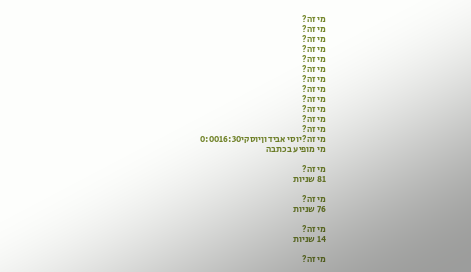מי זה?
מי זה?
מי זה?
מי זה?
מי זה?
מי זה?
מי זה?
מי זה?
מי זה?
מי זה?
מי זה?
מי זה?
מי זה?יוסי אבידוןיוסקי0:0016:30
מי מופיע בכתבה

מי זה?
81 שניות

מי זה?
76 שניות

מי זה?
14 שניות

מי זה?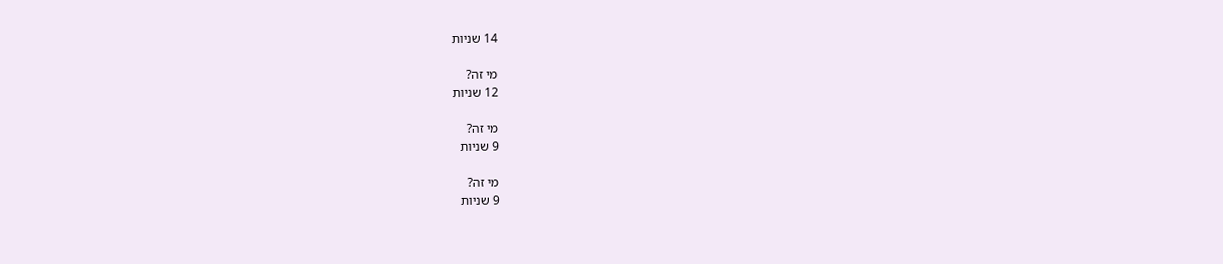14 שניות

מי זה?
12 שניות

מי זה?
9 שניות

מי זה?
9 שניות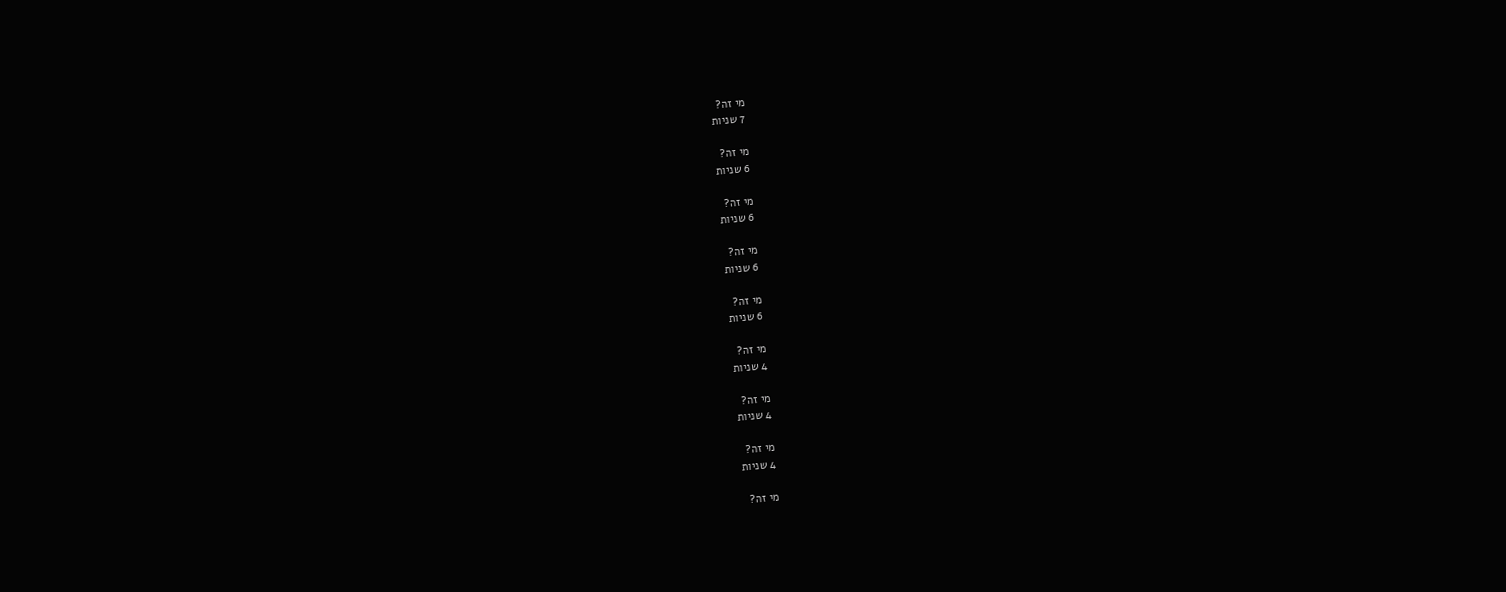מי זה?
7 שניות

מי זה?
6 שניות

מי זה?
6 שניות

מי זה?
6 שניות

מי זה?
6 שניות

מי זה?
4 שניות

מי זה?
4 שניות

מי זה?
4 שניות

מי זה?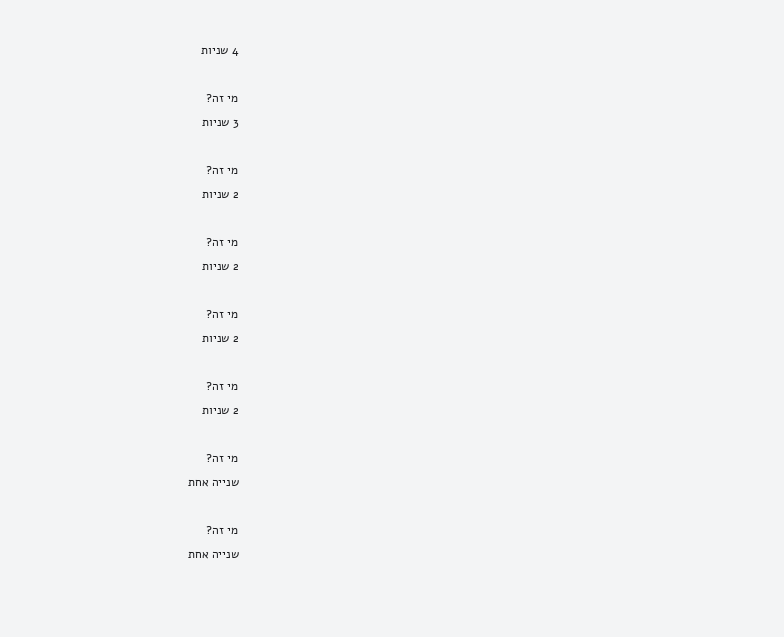4 שניות

מי זה?
3 שניות

מי זה?
2 שניות

מי זה?
2 שניות

מי זה?
2 שניות

מי זה?
2 שניות

מי זה?
שנייה אחת

מי זה?
שנייה אחת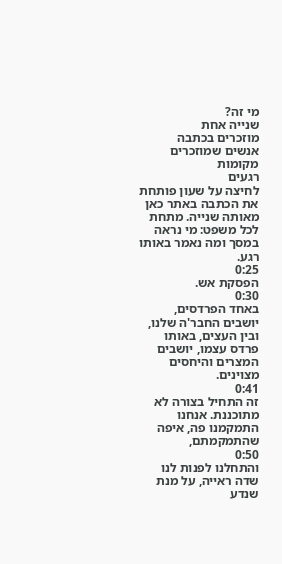מי זה?
שנייה אחת
מוזכרים בכתבה
אנשים שמוזכרים
מקומות
רגעים
לחיצה על שעון פותחת את הכתבה באתר כאן מאותה שנייה. מתחת לכל משפט: מי נראה במסך ומה נאמר באותו רגע.
0:25
הפסקת אש.
0:30
באחד הפרדסים, יושבים החבר'ה שלנו, ובין העצים, באותו פרדס עצמו, יושבים המצרים והיחסים מצוינים.
0:41
זה התחיל בצורה לא מתוכננת. אנחנו התמקמנו פה, איפה שהתמקמתם,
0:50
והתחלנו לפנות לנו שדה ראייה, על מנת שנדע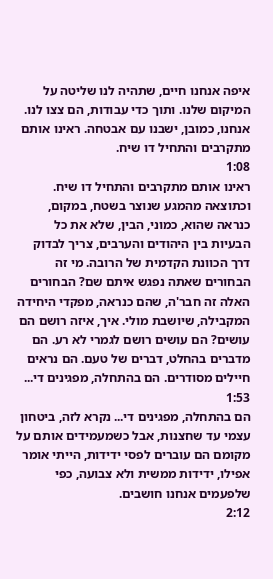איפה אנחנו חיים, שתהיה לנו שליטה על המיקום שלנו. ותוך כדי עבודות, הם צצו לנו. אנחנו, כמובן, ישבנו עם אבטחה. ראינו אותם מתקרבים והתחיל דו שיח.
1:08
ראינו אותם מתקרבים והתחיל דו שיח. וכתוצאה מהמגע שנוצר בשטח, במקום, כנראה שהוא, כמוני, הבין, שלא את כל הבעיות בין היהודים והערבים, צריך לבדוק דרך הכוונת הקדמית של הרובה. מי זה הבחורים שאתה נפגש איתם שם? הבחורים האלה זה חבר'ה, שהם כנראה, מפקדי היחידה המקבילה, שיושבת מולי. איך, איזה רושם הם עושים? הם עושים רושם לגמרי לא רע. הם מדברים בהחלט, דברים של טעם. הם נראים חיילים מסודרים. הם בהתחלה, מפגינים די...
1:53
הם בהתחלה, מפגינים די... נקרא לזה, ביטחון עצמי עד שחצנות, אבל כשמעמידים אותם על מקומם הם עוברים לפסי ידידות, הייתי אומר אפילו, ידידות ממשית ולא צבועה, כפי שלפעמים אנחנו חושבים.
2:12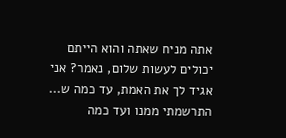אתה מניח שאתה והוא הייתם יכולים לעשות שלום, נאמר? אני אגיד לך את האמת, עד כמה ש... התרשמתי ממנו ועד כמה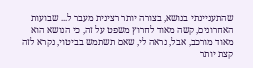שהתעניינתי בנושא, בצורה יותר רצינית מעבר ל... שבועות האחרונים, קשה מאוד לחרוץ משפט על זה, כי הנושא הוא מאוד מורכב, אבל, נראה לי, שאם תשתמש בביטוי, נקרא לזה קצת יותר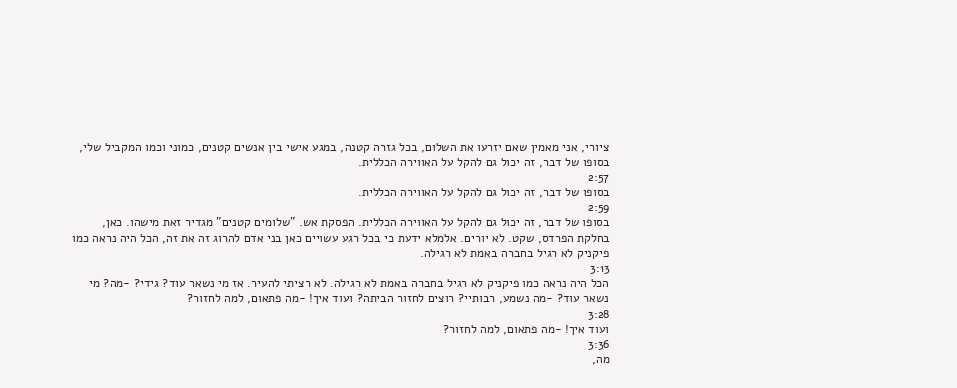ציורי, אני מאמין שאם יזרעו את השלום, בכל גזרה קטנה, במגע אישי בין אנשים קטנים, כמוני וכמו המקביל שלי, בסופו של דבר, זה יכול גם להקל על האווירה הכללית.
2:57
בסופו של דבר, זה יכול גם להקל על האווירה הכללית.
2:59
בסופו של דבר, זה יכול גם להקל על האווירה הכללית. הפסקת אש. "שלומים קטנים" מגדיר זאת מישהו. כאן, בחלקת הפרדס, שקט. לא יורים. אלמלא ידעת כי בכל רגע עשויים כאן בני אדם להרוג זה את זה, הכל היה נראה כמו פיקניק לא רגיל בחברה באמת לא רגילה.
3:13
הכל היה נראה כמו פיקניק לא רגיל בחברה באמת לא רגילה. לא רציתי להעיר. אז מי נשאר עוד? גידי? -מה? מי נשאר עוד? -מה נשמע, רבותיי? רוצים לחזור הביתה? ועוד איך! -מה פתאום, למה לחזור?
3:28
ועוד איך! -מה פתאום, למה לחזור?
3:36
מה,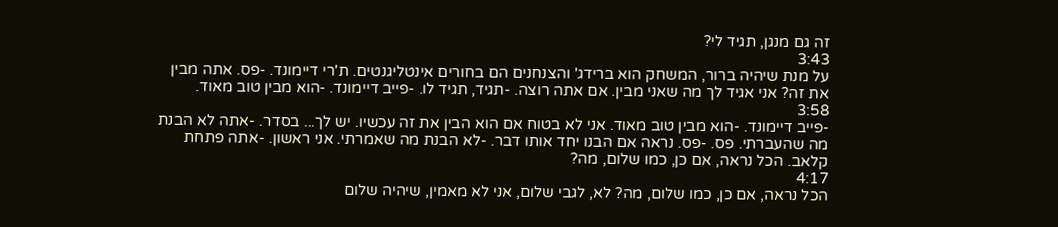זה גם מנגן, תגיד לי?
3:43
על מנת שיהיה ברור, המשחק הוא ברידג' והצנחנים הם בחורים אינטליגנטים. ת'רי דיימונד. -פס. אתה מבין את זה? אני אגיד לך מה שאני מבין. אם אתה רוצה. -תגיד, תגיד לו. -פייב דיימונד. -הוא מבין טוב מאוד.
3:58
-פייב דיימונד. -הוא מבין טוב מאוד. אני לא בטוח אם הוא הבין את זה עכשיו. יש לך... בסדר. -אתה לא הבנת מה שהעברתי. פס. -פס. נראה אם הבנו יחד אותו דבר. -לא הבנת מה שאמרתי. אני ראשון. -אתה פתחת קלאב. הכל נראה, אם כן, כמו שלום, מה?
4:17
הכל נראה, אם כן, כמו שלום, מה? לא, לגבי שלום, אני לא מאמין, שיהיה שלום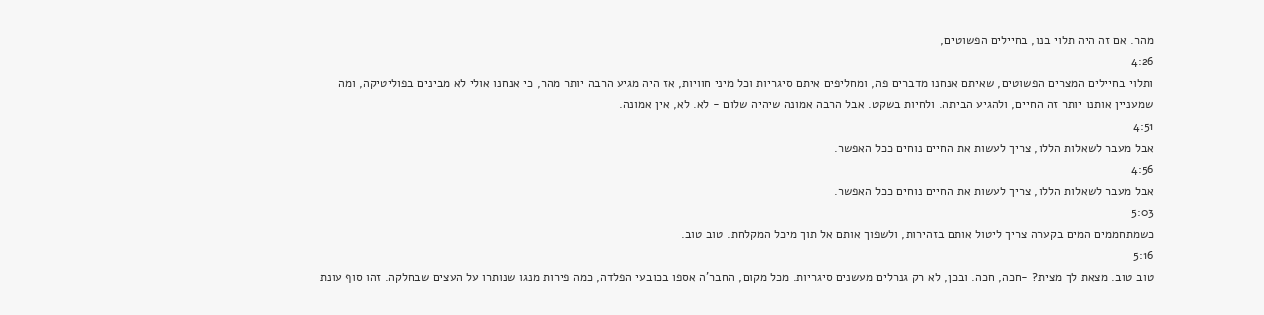מהר. אם זה היה תלוי בנו, בחיילים הפשוטים,
4:26
ותלוי בחיילים המצרים הפשוטים, שאיתם אנחנו מדברים פה, ומחליפים איתם סיגריות וכל מיני חוויות, אז היה מגיע הרבה יותר מהר, כי אנחנו אולי לא מבינים בפוליטיקה, ומה שמעניין אותנו יותר זה החיים, ולהגיע הביתה. ולחיות בשקט. אבל הרבה אמונה שיהיה שלום - לא. לא, אין אמונה.
4:51
אבל מעבר לשאלות הללו, צריך לעשות את החיים נוחים ככל האפשר.
4:56
אבל מעבר לשאלות הללו, צריך לעשות את החיים נוחים ככל האפשר.
5:03
כשמתחממים המים בקערה צריך ליטול אותם בזהירות, ולשפוך אותם אל תוך מיכל המקלחת. טוב טוב.
5:16
טוב טוב. מצאת לך מצית? -חכה, חכה. ובכן, לא רק גנרלים מעשנים סיגריות. מכל מקום, החבר'ה אספו בכובעי הפלדה, כמה פירות מנגו שנותרו על העצים שבחלקה. זהו סוף עונת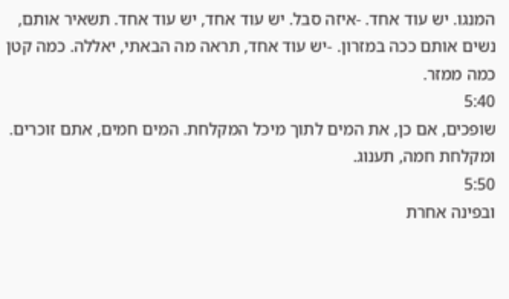המנגו. יש עוד אחד. -איזה סבל. יש עוד אחד, יש עוד אחד. תשאיר אותם, נשים אותם ככה במזרון. -יש עוד אחד, תראה מה הבאתי, יאללה. כמה קטן כמה ממזר.
5:40
שופכים, אם כן, את המים לתוך מיכל המקלחת. המים חמים, אתם זוכרים. ומקלחת חמה, תענוג.
5:50
ובפינה אחרת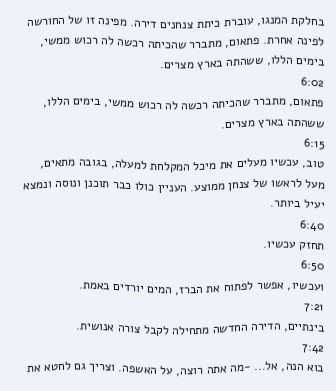בחלקת המנגו, עוברת כיתת צנחנים דירה. מפינה זו של החורשה לפינה אחרת. פתאום, מתברר שהכיתה רכשה לה רכוש ממשי, בימים הללו, ששהתה בארץ מצרים.
6:02
פתאום, מתברר שהכיתה רכשה לה רכוש ממשי, בימים הללו, ששהתה בארץ מצרים.
6:15
טוב, עכשיו מעלים את מיכל המקלחת למעלה, בגובה מתאים, מעל לראשו של צנחן ממוצע. העניין כולו כבר תוכנן ונוסה ונמצא יעיל ביותר.
6:40
תחזק עכשיו.
6:50
ועכשיו, אפשר לפתוח את הברז, המים יורדים באמת.
7:21
בינתיים, הדירה החדשה מתחילה לקבל צורה אנושית.
7:42
בוא הנה, אל... -מה אתה רוצה, על האשפה. וצריך גם לחטא את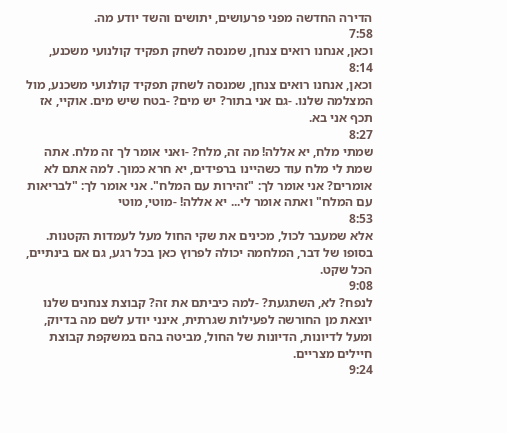הדירה החדשה מפני פרעושים, יתושים והשד יודע מה.
7:58
וכאן, אנחנו רואים צנחן, שמנסה לשחק תפקיד קולנועי משכנע,
8:14
וכאן, אנחנו רואים צנחן, שמנסה לשחק תפקיד קולנועי משכנע, מול המצלמה שלנו. -גם אני בתור? יש מים? -בטח שיש מים. אוקיי, אז תכף אני בא.
8:27
שמתי מלח, יא אללה! מה זה, מלח? -ואני אומר לך זה מלח. אתה שמת לי מלח עוד כשהיינו ברפידים, יא חרא כמוך. למה אתם לא אומרים? אני אומר לך: "זהירות עם המלח". אני אומר לך: "לבריאות עם המלח" ואתה אומר לי... יא אללה! -מוטי, מוטי
8:53
אלא שמעבר לכול, מכינים את שקי החול מעל לעמדות הקטנות. בסופו של דבר, המלחמה יכולה לפרוץ כאן בכל רגע, גם אם בינתיים, הכל שקט.
9:08
לנפח? לא, השתגעת? -למה כיביתם את זה? קבוצת צנחנים שלנו יוצאת מן החורשה לפעילות שגרתית, אינני יודע לשם מה בדיוק, ומעל לדיונות, הדיונות של החול, מביטה בהם במשקפת קבוצת חיילים מצריים.
9:24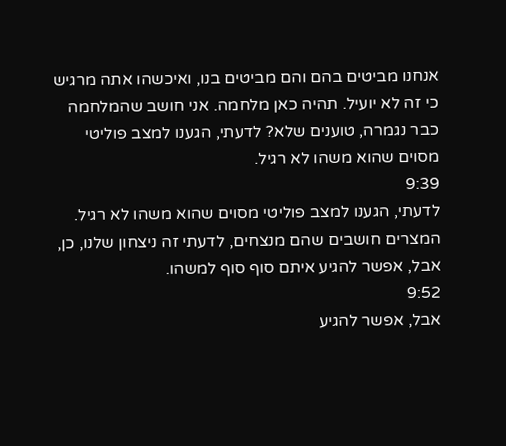אנחנו מביטים בהם והם מביטים בנו, ואיכשהו אתה מרגיש כי זה לא יועיל. תהיה כאן מלחמה. אני חושב שהמלחמה כבר נגמרה, טוענים שלא? לדעתי, הגענו למצב פוליטי מסוים שהוא משהו לא רגיל.
9:39
לדעתי, הגענו למצב פוליטי מסוים שהוא משהו לא רגיל. המצרים חושבים שהם מנצחים, לדעתי זה ניצחון שלנו, כן, אבל, אפשר להגיע איתם סוף סוף למשהו.
9:52
אבל, אפשר להגיע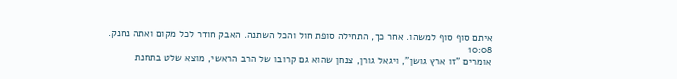איתם סוף סוף למשהו. אחר כך, התחילה סופת חול והכל השתנה. האבק חודר לכל מקום ואתה נחנק.
10:08
אומרים "זו ארץ גושן", ויגאל גורן, צנחן שהוא גם קרובו של הרב הראשי, מוצא שלט בתחנת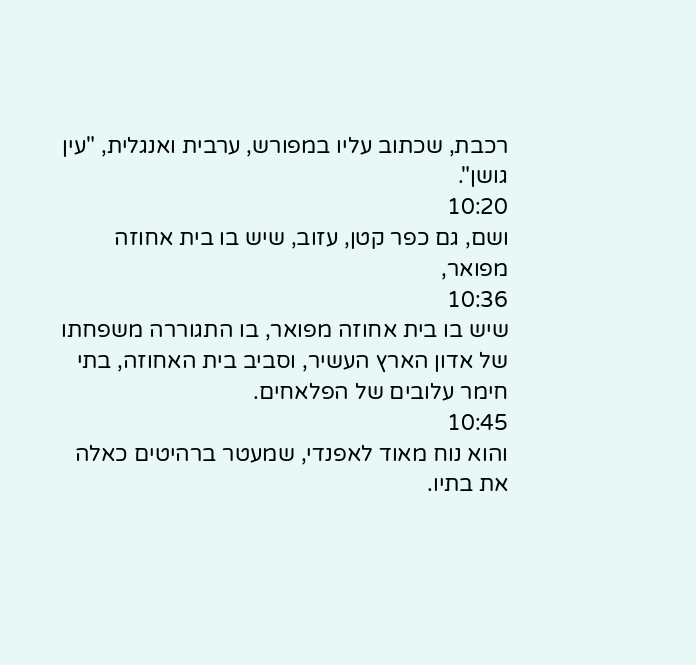רכבת, שכתוב עליו במפורש, ערבית ואנגלית, "עין גושן".
10:20
ושם, גם כפר קטן, עזוב, שיש בו בית אחוזה מפואר,
10:36
שיש בו בית אחוזה מפואר, בו התגוררה משפחתו של אדון הארץ העשיר, וסביב בית האחוזה, בתי חימר עלובים של הפלאחים.
10:45
והוא נוח מאוד לאפנדי, שמעטר ברהיטים כאלה את בתיו.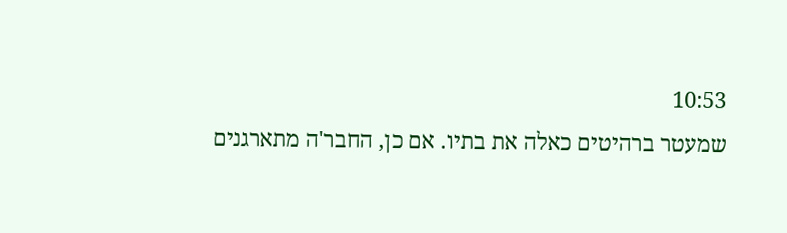10:53
שמעטר ברהיטים כאלה את בתיו. אם כן, החבר'ה מתארגנים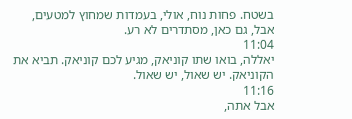בשטח. פחות נוח, אולי, בעמדות שמחוץ למטעים, אבל, גם כאן, מסתדרים לא רע.
11:04
יאללה, בואו שתו קוניאק, מגיע לכם קוניאק. תביא את הקוניאק. יש שאול, יש שאול.
11:16
אבל אתה,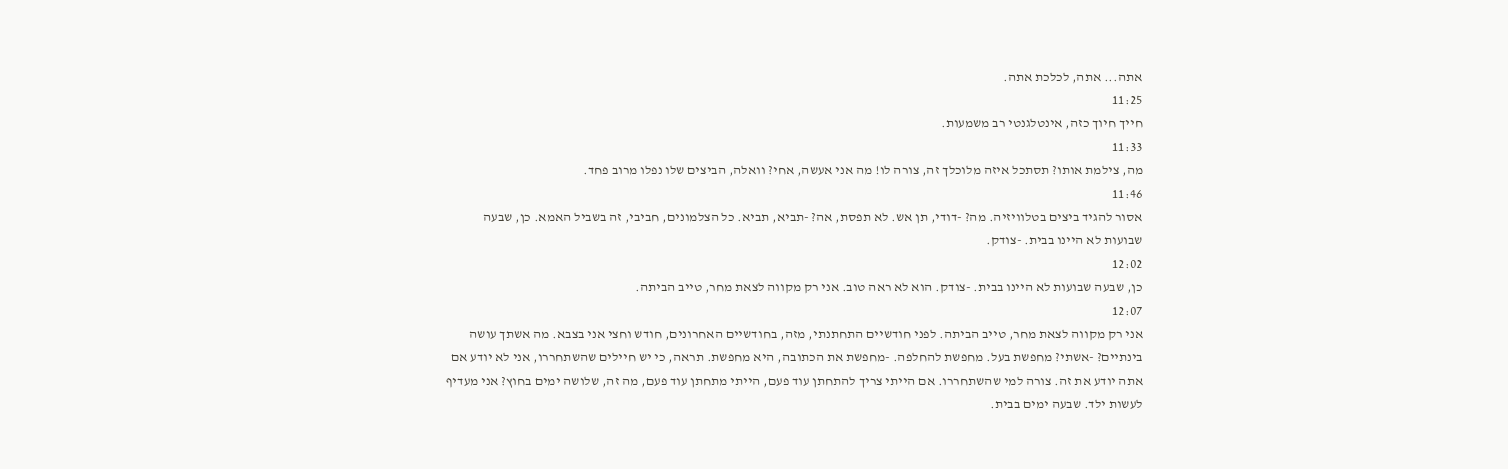אתה... אתה, לכלכת אתה.
11:25
חייך חיוך כזה, אינטלגנטי רב משמעות.
11:33
מה, צילמת אותו? תסתכל איזה מלוכלך זה, צורה לו! מה אני אעשה, אחי? וואלה, הביצים שלו נפלו מרוב פחד.
11:46
אסור להגיד ביצים בטלוויזיה. מה? -דודי, תן אש. לא תפסת, אה? -תביא, תביא. כל הצלמונים, חביבי, זה בשביל האמא. כן, שבעה שבועות לא היינו בבית. -צודק.
12:02
כן, שבעה שבועות לא היינו בבית. -צודק. הוא לא ראה טוב. אני רק מקווה לצאת מחר, טייב הביתה.
12:07
אני רק מקווה לצאת מחר, טייב הביתה. לפני חודשיים התחתנתי, מזה, בחודשיים האחרונים, חודש וחצי אני בצבא. מה אשתך עושה בינתיים? -אשתי? מחפשת בעל. מחפשת להחלפה. -מחפשת את הכתובה, היא מחפשת. תראה, כי יש חיילים שהשתחררו, אני לא יודע אם אתה יודע את זה. צורה למי שהשתחררו. אם הייתי צריך להתחתן עוד פעם, הייתי מתחתן עוד פעם, מה זה, שלושה ימים בחוץ? אני מעדיף לעשות ילד. שבעה ימים בבית.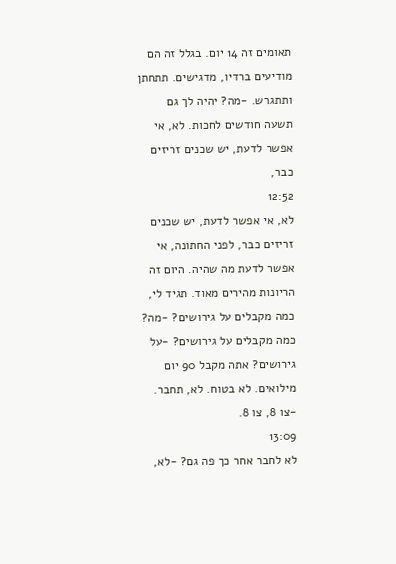תאומים זה 14 יום. בגלל זה הם מודיעים ברדיו, מדגישים. תתחתן ותתגרש. -מה? יהיה לך גם תשעה חודשים לחכות. לא, אי אפשר לדעת, יש שכנים זריזים כבר,
12:52
לא, אי אפשר לדעת, יש שכנים זריזים כבר, לפני החתונה, אי אפשר לדעת מה שהיה. היום זה הריונות מהירים מאוד. תגיד לי, כמה מקבלים על גירושים? -מה? כמה מקבלים על גירושים? -על גירושים? אתה מקבל 90 יום מילואים. לא בטוח. לא, תחבר. -צו 8, צו 8.
13:09
לא לחבר אחר כך פה גם? -לא,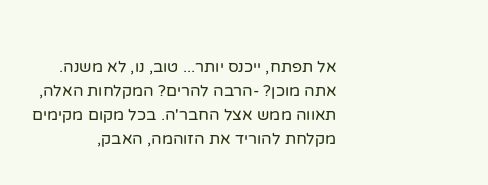אל תפתח, ייכנס יותר... טוב, נו, לא משנה. אתה מוכן? -הרבה להרים? המקלחות האלה, תאווה ממש אצל החבר'ה. בכל מקום מקימים מקלחת להוריד את הזוהמה, האבק,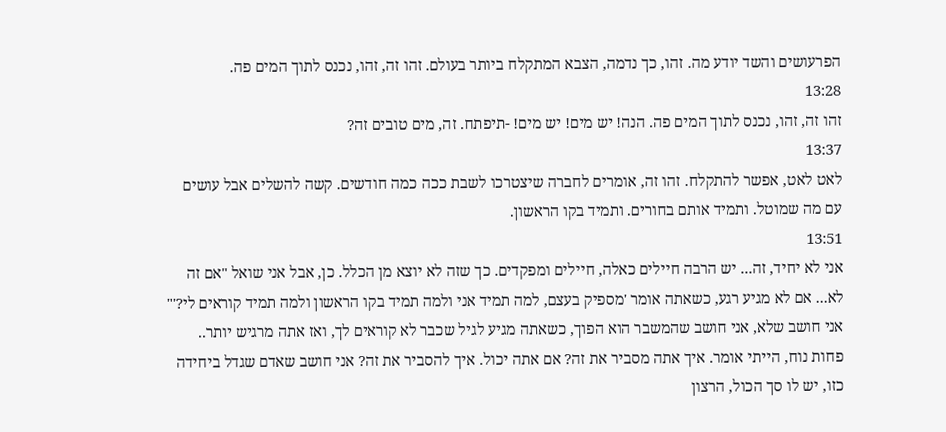הפרעושים והשד יודע מה. זהו, כך נדמה, הצבא המתקלח ביותר בעולם. זהו זה, זהו, נכנס לתוך המים פה.
13:28
זהו זה, זהו, נכנס לתוך המים פה. הנה! יש מים! יש מים! -תיפתח. זה, מים טובים זה?
13:37
לאט לאט, אפשר להתקלח. זהו זה, אומרים לחברה שיצטרכו לשבת ככה כמה חודשים. קשה להשלים אבל עושים עם מה שמוטל. ותמיד אותם בחורים. ותמיד בקו הראשון.
13:51
אני לא יחיד, זה... יש הרבה חיילים כאלה, חיילים ומפקדים. כך שזה לא יוצא מן הכלל. כן, אבל אני שואל "אם זה לא... אם לא מגיע רגע, כשאתה אומר 'מספיק בעצם, למה תמיד אני ולמה תמיד בקו הראשון ולמה תמיד קוראים לי?'" אני חושב שלא, אני חושב שהמשבר הוא הפוך, כשאתה מגיע לגיל שכבר לא קוראים לך, ואז אתה מרגיש יותר.. פחות נוח, הייתי אומר. איך אתה מסביר את זה? אם אתה יכול. איך להסביר את זה? אני חושב שאדם שגדל ביחידה כזו, יש לו סך הכול, הרצון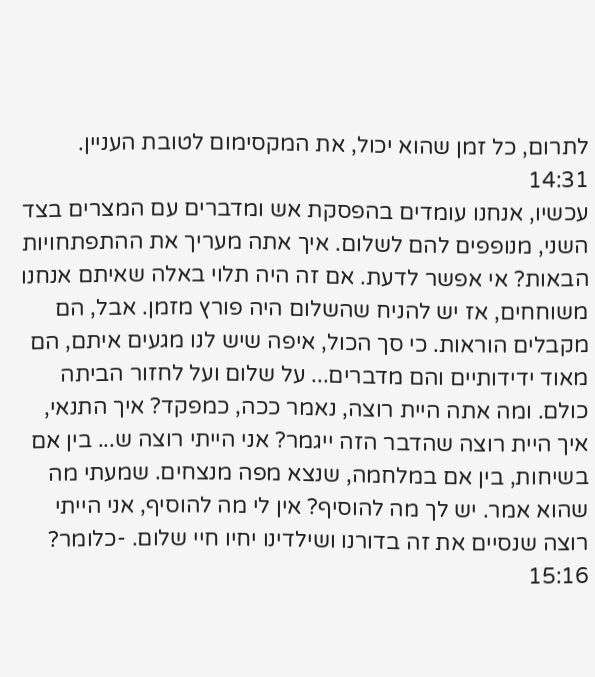לתרום, כל זמן שהוא יכול, את המקסימום לטובת העניין.
14:31
עכשיו, אנחנו עומדים בהפסקת אש ומדברים עם המצרים בצד השני, מנופפים להם לשלום. איך אתה מעריך את ההתפתחויות הבאות? אי אפשר לדעת. אם זה היה תלוי באלה שאיתם אנחנו משוחחים, אז יש להניח שהשלום היה פורץ מזמן. אבל, הם מקבלים הוראות. כי סך הכול, איפה שיש לנו מגעים איתם, הם מאוד ידידותיים והם מדברים... על שלום ועל לחזור הביתה כולם. ומה אתה היית רוצה, נאמר ככה, כמפקד? איך התנאי, איך היית רוצה שהדבר הזה ייגמר? אני הייתי רוצה ש... בין אם בשיחות, בין אם במלחמה, שנצא מפה מנצחים. שמעתי מה שהוא אמר. יש לך מה להוסיף? אין לי מה להוסיף, אני הייתי רוצה שנסיים את זה בדורנו ושילדינו יחיו חיי שלום. -כלומר?
15:16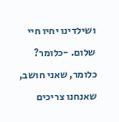ושילדינו יחיו חיי שלום. -כלומר? כלומר, שאני חושב, שאנחנו צריכים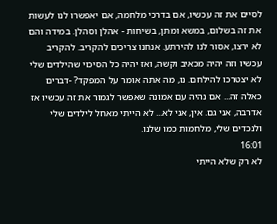לסיים את זה עכשיו, אם בדרכי מלחמה, אם יאפשרו לנו לעשות את זה בשלום, במשא ומתן, בשיחות - אהלן וסהלן. במידה והם לא ירצו, אסור לנו להירתע. אנחנו צריכים להקריב. להקריב עכשיו וזה יהיה מכאיב וקשה, ואז יהיה כל הסיכוי שהילדים שלי לא יצטרכו להילחם. נו, מה אתה אומר על המפקד? -דברים כאלה זה... אם נהיה עם אמונה שאפשר לגמור את זה עכשיו אז אדרבה, אני גם. אין, אני לא... לא הייתי מאחל לילדים שלי ולנכדים שלי, מלחמות כמו שלנו.
16:01
לא רק שלא הייתי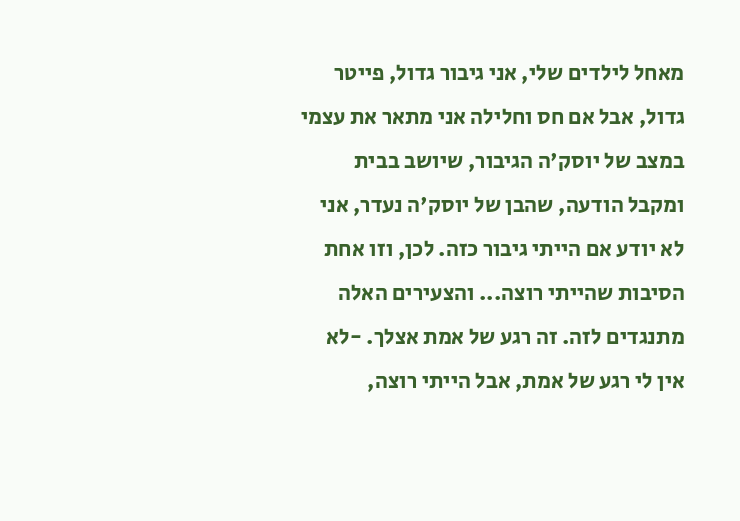מאחל לילדים שלי, אני גיבור גדול, פייטר גדול, אבל אם חס וחלילה אני מתאר את עצמי במצב של יוסק'ה הגיבור, שיושב בבית ומקבל הודעה, שהבן של יוסק'ה נעדר, אני לא יודע אם הייתי גיבור כזה. לכן, וזו אחת הסיבות שהייתי רוצה... והצעירים האלה מתנגדים לזה. זה רגע של אמת אצלך. -לא אין לי רגע של אמת, אבל הייתי רוצה,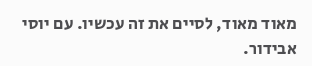מאוד מאוד, לסיים את זה עכשיו. עם יוסי אבידור.